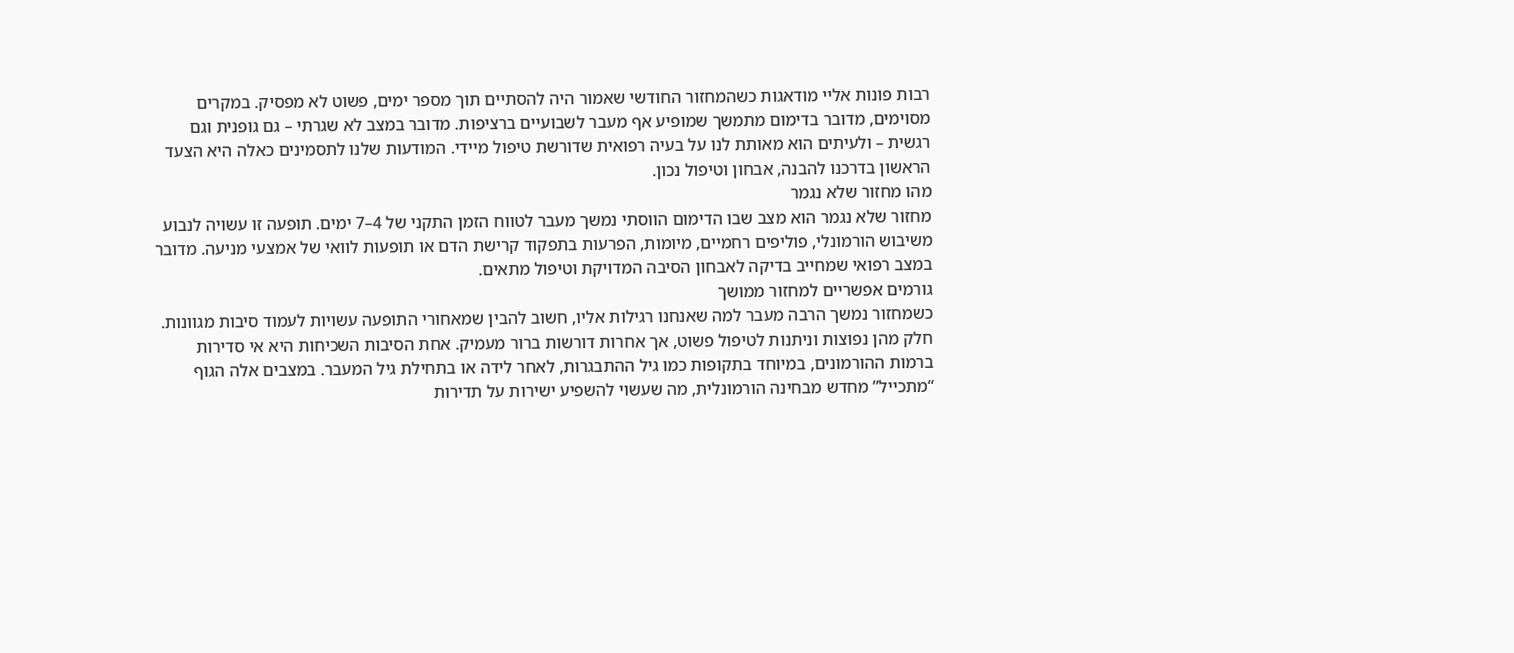רבות פונות אליי מודאגות כשהמחזור החודשי שאמור היה להסתיים תוך מספר ימים, פשוט לא מפסיק. במקרים מסוימים, מדובר בדימום מתמשך שמופיע אף מעבר לשבועיים ברציפות. מדובר במצב לא שגרתי – גם גופנית וגם רגשית – ולעיתים הוא מאותת לנו על בעיה רפואית שדורשת טיפול מיידי. המודעות שלנו לתסמינים כאלה היא הצעד הראשון בדרכנו להבנה, אבחון וטיפול נכון.
מהו מחזור שלא נגמר
מחזור שלא נגמר הוא מצב שבו הדימום הווסתי נמשך מעבר לטווח הזמן התקני של 4–7 ימים. תופעה זו עשויה לנבוע משיבוש הורמונלי, פוליפים רחמיים, מיומות, הפרעות בתפקוד קרישת הדם או תופעות לוואי של אמצעי מניעה. מדובר במצב רפואי שמחייב בדיקה לאבחון הסיבה המדויקת וטיפול מתאים.
גורמים אפשריים למחזור ממושך
כשמחזור נמשך הרבה מעבר למה שאנחנו רגילות אליו, חשוב להבין שמאחורי התופעה עשויות לעמוד סיבות מגוונות. חלק מהן נפוצות וניתנות לטיפול פשוט, אך אחרות דורשות ברור מעמיק. אחת הסיבות השכיחות היא אי סדירות ברמות ההורמונים, במיוחד בתקופות כמו גיל ההתבגרות, לאחר לידה או בתחילת גיל המעבר. במצבים אלה הגוף “מתכייל” מחדש מבחינה הורמונלית, מה שעשוי להשפיע ישירות על תדירות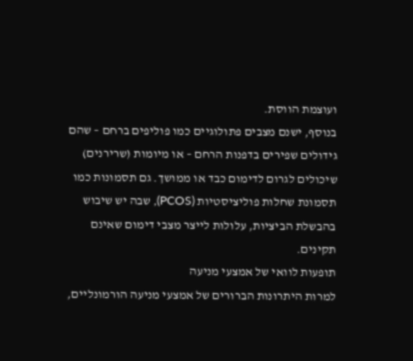ועוצמת הווסת.
בנוסף, ישנם מצבים פתולוגיים כמו פוליפים ברחם – שהם גידולים שפירים בדפנות הרחם – או מיומות (שרירנים) שיכולים לגרום לדימום כבד או ממושך. גם תסמונות כמו תסמונת שחלות פוליציסטיות (PCOS), שבה יש שיבוש בהבשלת הביציות, עלולות לייצר מצבי דימום שאינם תקינים.
תופעות לוואי של אמצעי מניעה
למרות היתרונות הברורים של אמצעי מניעה הורמונליים,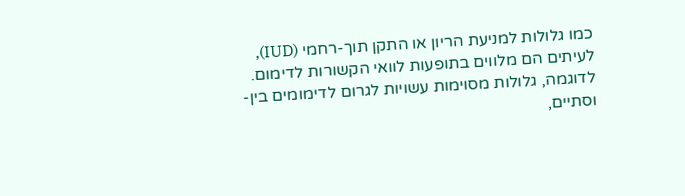כמו גלולות למניעת הריון או התקן תוך-רחמי (IUD), לעיתים הם מלווים בתופעות לוואי הקשורות לדימום. לדוגמה, גלולות מסוימות עשויות לגרום לדימומים בין-וסתיים,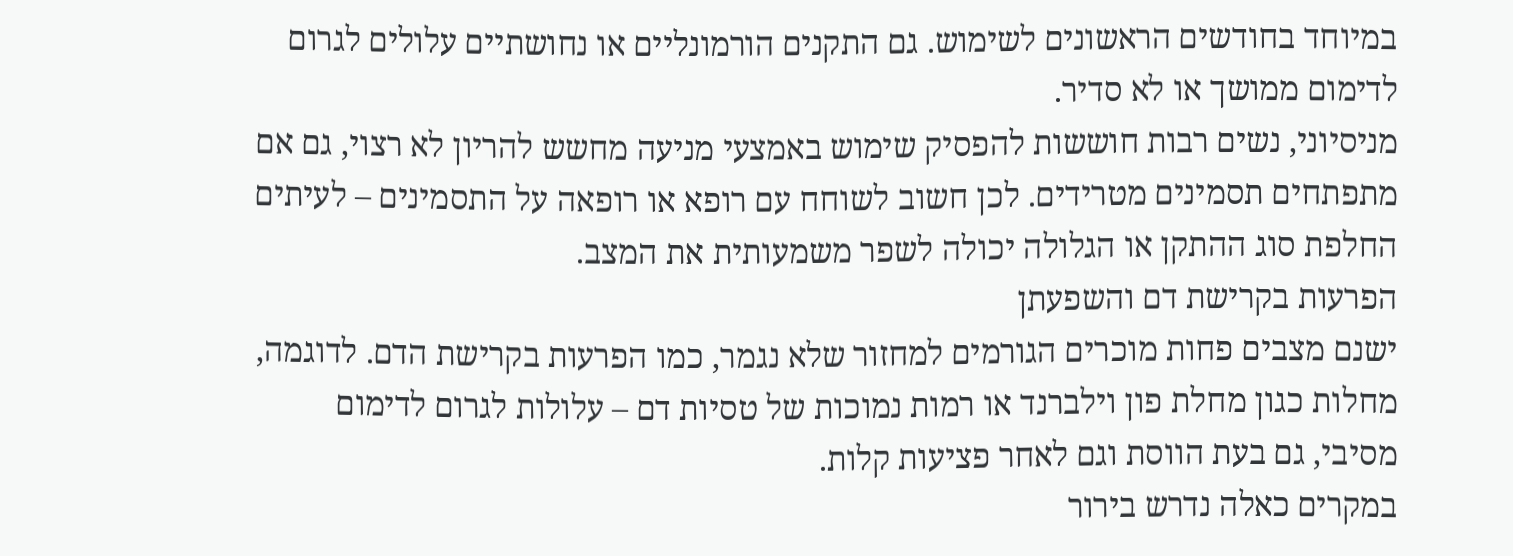במיוחד בחודשים הראשונים לשימוש. גם התקנים הורמונליים או נחושתיים עלולים לגרום לדימום ממושך או לא סדיר.
מניסיוני, נשים רבות חוששות להפסיק שימוש באמצעי מניעה מחשש להריון לא רצוי, גם אם מתפתחים תסמינים מטרידים. לכן חשוב לשוחח עם רופא או רופאה על התסמינים – לעיתים החלפת סוג ההתקן או הגלולה יכולה לשפר משמעותית את המצב.
הפרעות בקרישת דם והשפעתן
ישנם מצבים פחות מוכרים הגורמים למחזור שלא נגמר, כמו הפרעות בקרישת הדם. לדוגמה, מחלות כגון מחלת פון וילברנד או רמות נמוכות של טסיות דם – עלולות לגרום לדימום מסיבי, גם בעת הווסת וגם לאחר פציעות קלות.
במקרים כאלה נדרש בירור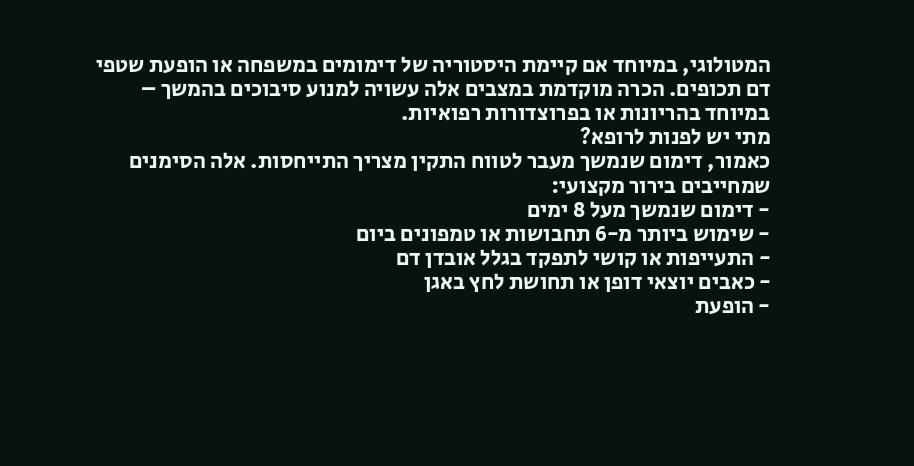המטולוגי, במיוחד אם קיימת היסטוריה של דימומים במשפחה או הופעת שטפי דם תכופים. הכרה מוקדמת במצבים אלה עשויה למנוע סיבוכים בהמשך – במיוחד בהריונות או בפרוצדורות רפואיות.
מתי יש לפנות לרופא?
כאמור, דימום שנמשך מעבר לטווח התקין מצריך התייחסות. אלה הסימנים שמחייבים בירור מקצועי:
- דימום שנמשך מעל 8 ימים
- שימוש ביותר מ-6 תחבושות או טמפונים ביום
- התעייפות או קושי לתפקד בגלל אובדן דם
- כאבים יוצאי דופן או תחושת לחץ באגן
- הופעת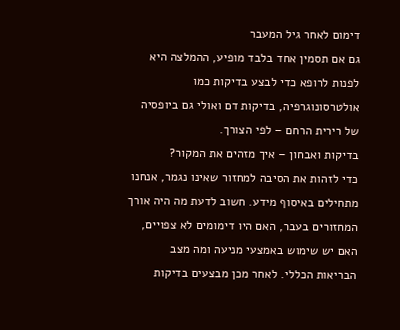דימום לאחר גיל המעבר
גם אם תסמין אחד בלבד מופיע, ההמלצה היא לפנות לרופא כדי לבצע בדיקות כמו אולטרסונוגרפיה, בדיקות דם ואולי גם ביופסיה של רירית הרחם – לפי הצורך.
בדיקות ואבחון – איך מזהים את המקור?
כדי לזהות את הסיבה למחזור שאינו נגמר, אנחנו מתחילים באיסוף מידע. חשוב לדעת מה היה אורך המחזורים בעבר, האם היו דימומים לא צפויים, האם יש שימוש באמצעי מניעה ומה מצב הבריאות הכללי. לאחר מכן מבצעים בדיקות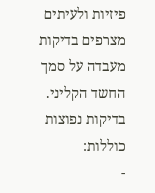פיזיות ולעיתים מצרפים בדיקות מעבדה על סמך החשד הקליני.
בדיקות נפוצות כוללות:
-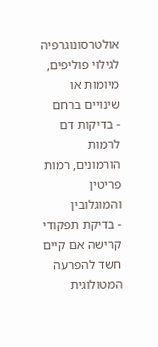אולטרסונוגרפיה לגילוי פוליפים, מיומות או שינויים ברחם
- בדיקות דם לרמות הורמונים, רמות פריטין והמוגלובין
- בדיקת תפקודי קרישה אם קיים חשד להפרעה המטולוגית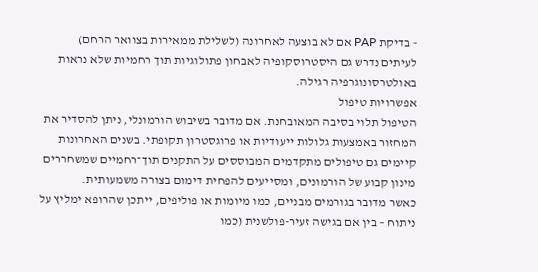- בדיקת PAP אם לא בוצעה לאחרונה (לשלילת ממאירות בצוואר הרחם)
לעיתים נדרש גם היסטרוסקופיה לאבחון פתולוגיות תוך רחמיות שלא נראות באולטרסונוגרפיה רגילה.
אפשרויות טיפול
הטיפול תלוי בסיבה המאובחנת. אם מדובר בשיבוש הורמונלי, ניתן להסדיר את המחזור באמצעות גלולות ייעודיות או פרוגסטרון תקופתי. בשנים האחרונות קיימים גם טיפולים מתקדמים המבוססים על התקנים תוך־רחמיים שמשחררים מינון קבוע של הורמונים, ומסייעים להפחית דימום בצורה משמעותית.
כאשר מדובר בגורמים מבניים, כמו מיומות או פוליפים, ייתכן שהרופא ימליץ על ניתוח – בין אם בגישה זעיר-פולשנית (כמו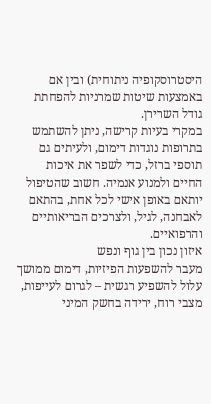היסטרוסקופיה ניתוחית) ובין אם באמצעות שיטות שמרניות להפחתת גודל השרירן.
במקרי בעיות קרישה, ניתן להשתמש בתרופות נוגדות דימום, ולעיתים גם תוספי ברזל, כדי לשפר את איכות החיים ולמנוע אנמיה. חשוב שהטיפול יותאם באופן אישי לכל אחת, בהתאם לאבחנה, לגיל, ולצרכים הבריאותיים והרפואיים.
איזון נכון בין גוף ונפש
מעבר להשפעות הפיזיות, דימום ממושך עלול להשפיע רגשית – לגרום לעייפות, מצבי רוח, ירידה בחשק המיני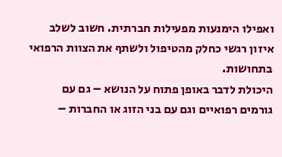ואפילו הימנעות מפעילות חברתית. חשוב לשלב איזון רגשי כחלק מהטיפול ולשתף את הצוות הרפואי בתחושות.
היכולת לדבר באופן פתוח על הנושא – גם עם גורמים רפואיים וגם עם בני הזוג או החברות –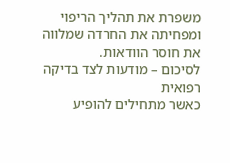משפרת את תהליך הריפוי ומפחיתה את החרדה שמלווה את חוסר הוודאות.
לסיכום – מודעות לצד בדיקה רפואית
כאשר מתחילים להופיע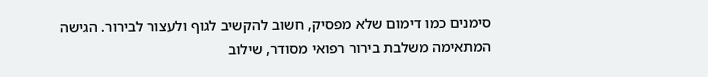סימנים כמו דימום שלא מפסיק, חשוב להקשיב לגוף ולעצור לבירור. הגישה המתאימה משלבת בירור רפואי מסודר, שילוב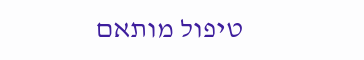טיפול מותאם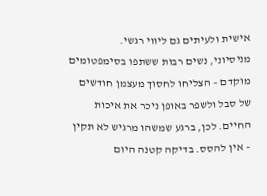אישית ולעיתים גם ליווי רגשי.
מניסיוני, נשים רבות ששתפו בסימפטומים מוקדם – הצליחו לחסוך מעצמן חודשים של סבל ולשפר באופן ניכר את איכות החיים. לכן, ברגע שמשהו מרגיש לא תקין – אין להסס. בדיקה קטנה היום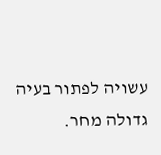עשויה לפתור בעיה גדולה מחר.